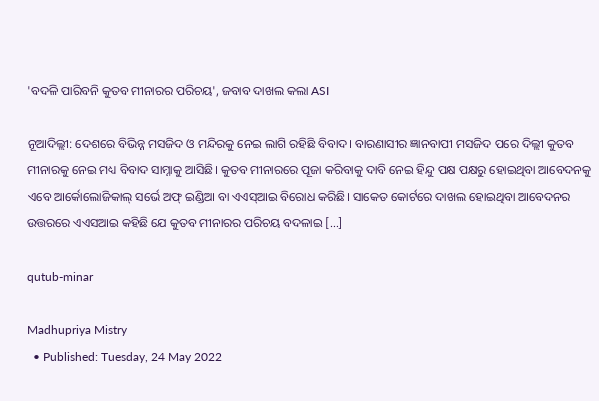'ବଦଳି ପାରିବନି କୁତବ ମୀନାରର ପରିଚୟ', ଜବାବ ଦାଖଲ କଲା ASI

ନୂଆଦିଲ୍ଲୀ: ଦେଶରେ ବିଭିନ୍ନ ମସଜିଦ ଓ ମନ୍ଦିରକୁ ନେଇ ଲାଗି ରହିଛି ବିବାଦ। ବାରଣାସୀର ଜ୍ଞାନବାପୀ ମସଜିଦ ପରେ ଦିଲ୍ଲୀ କୁତବ ମୀନାରକୁ ନେଇ ମଧ୍ୟ ବିବାଦ ସାମ୍ନାକୁ ଆସିଛି। କୁତବ ମୀନାରରେ ପୂଜା କରିବାକୁ ଦାବି ନେଇ ହିନ୍ଦୁ ପକ୍ଷ ପକ୍ଷରୁ ହୋଇଥିବା ଆବେଦନକୁ ଏବେ ଆର୍କୋଲୋଜିକାଲ୍ ସର୍ଭେ ଅଫ୍ ଇଣ୍ଡିଆ ବା ଏଏସ୍‌ଆଇ ବିରୋଧ କରିଛି। ସାକେତ କୋର୍ଟରେ ଦାଖଲ ହୋଇଥିବା ଆବେଦନର ଉତ୍ତରରେ ଏଏସଆଇ କହିଛି ଯେ କୁତବ ମୀନାରର ପରିଚୟ ବଦଳାଇ […]

qutub-minar

Madhupriya Mistry
  • Published: Tuesday, 24 May 2022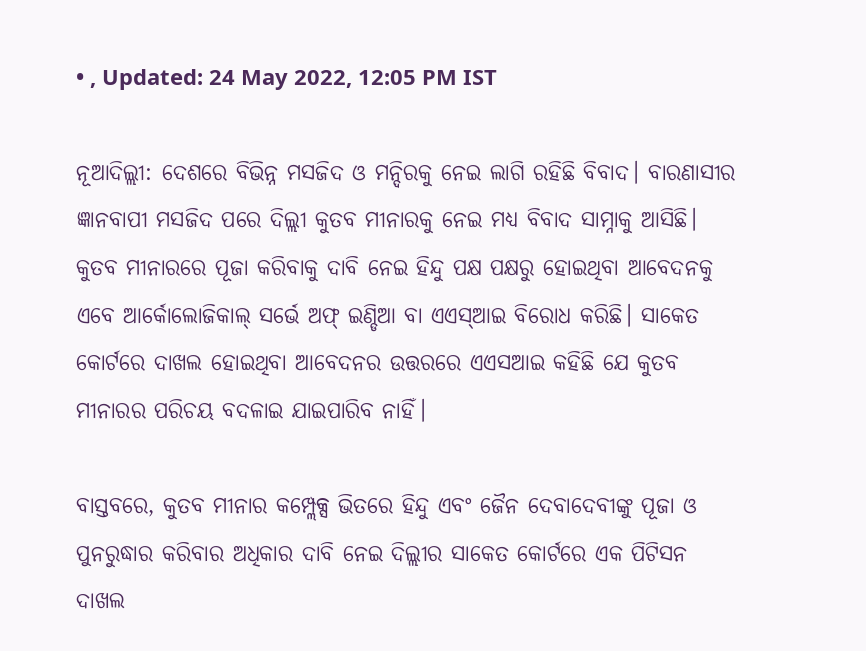• , Updated: 24 May 2022, 12:05 PM IST

ନୂଆଦିଲ୍ଲୀ: ଦେଶରେ ବିଭିନ୍ନ ମସଜିଦ ଓ ମନ୍ଦିରକୁ ନେଇ ଲାଗି ରହିଛି ବିବାଦ। ବାରଣାସୀର ଜ୍ଞାନବାପୀ ମସଜିଦ ପରେ ଦିଲ୍ଲୀ କୁତବ ମୀନାରକୁ ନେଇ ମଧ୍ୟ ବିବାଦ ସାମ୍ନାକୁ ଆସିଛି। କୁତବ ମୀନାରରେ ପୂଜା କରିବାକୁ ଦାବି ନେଇ ହିନ୍ଦୁ ପକ୍ଷ ପକ୍ଷରୁ ହୋଇଥିବା ଆବେଦନକୁ ଏବେ ଆର୍କୋଲୋଜିକାଲ୍ ସର୍ଭେ ଅଫ୍ ଇଣ୍ଡିଆ ବା ଏଏସ୍‌ଆଇ ବିରୋଧ କରିଛି। ସାକେତ କୋର୍ଟରେ ଦାଖଲ ହୋଇଥିବା ଆବେଦନର ଉତ୍ତରରେ ଏଏସଆଇ କହିଛି ଯେ କୁତବ ମୀନାରର ପରିଚୟ ବଦଳାଇ ଯାଇପାରିବ ନାହିଁ।

ବାସ୍ତବରେ, କୁତବ ମୀନାର କମ୍ପ୍ଲେକ୍ସ ଭିତରେ ହିନ୍ଦୁ ଏବଂ ଜୈନ ଦେବାଦେବୀଙ୍କୁ ପୂଜା ଓ ପୁନରୁଦ୍ଧାର କରିବାର ଅଧିକାର ଦାବି ନେଇ ଦିଲ୍ଲୀର ସାକେତ କୋର୍ଟରେ ଏକ ପିଟିସନ ଦାଖଲ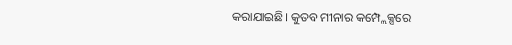କରାଯାଇଛି। କୁତବ ମୀନାର କମ୍ପ୍ଲେକ୍ସରେ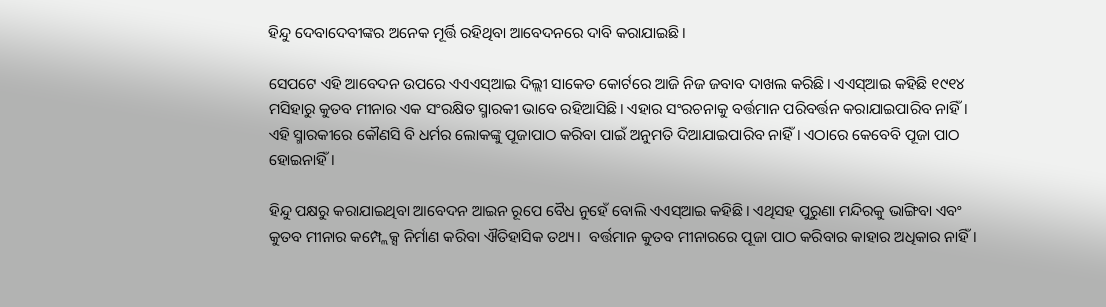ହିନ୍ଦୁ ଦେବାଦେବୀଙ୍କର ଅନେକ ମୂର୍ତ୍ତି ରହିଥିବା ଆବେଦନରେ ଦାବି କରାଯାଇଛି।

ସେପଟେ ଏହି ଆବେଦନ ଉପରେ ଏଏଏସ୍‌ଆଇ ଦିଲ୍ଲୀ ସାକେତ କୋର୍ଟରେ ଆଜି ନିଜ ଜବାବ ଦାଖଲ କରିଛି। ଏଏସ୍‌ଆଇ କହିଛି ୧୯୧୪ ମସିହାରୁ କୁତବ ମୀନାର ଏକ ସଂରକ୍ଷିତ ସ୍ମାରକୀ ଭାବେ ରହିଆସିଛି। ଏହାର ସଂରଚନାକୁ ବର୍ତ୍ତମାନ ପରିବର୍ତ୍ତନ କରାଯାଇପାରିବ ନାହିଁ। ଏହି ସ୍ମାରକୀରେ କୌଣସି ବି ଧର୍ମର ଲୋକଙ୍କୁ ପୂଜାପାଠ କରିବା ପାଇଁ ଅନୁମତି ଦିଆଯାଇପାରିବ ନାହିଁ। ଏଠାରେ କେବେବି ପୂଜା ପାଠ ହୋଇନାହିଁ।

ହିନ୍ଦୁ ପକ୍ଷରୁ କରାଯାଇଥିବା ଆବେଦନ ଆଇନ ରୂପେ ବୈଧ ନୁହେଁ ବୋଲି ଏଏସ୍‌ଆଇ କହିଛି। ଏଥିସହ ପୁରୁଣା ମନ୍ଦିରକୁ ଭାଙ୍ଗିବା ଏବଂ କୁତବ ମୀନାର କମ୍ପ୍ଲେକ୍ସ ନିର୍ମାଣ କରିବା ଐତିହାସିକ ତଥ୍ୟ।  ବର୍ତ୍ତମାନ କୁତବ ମୀନାରରେ ପୂଜା ପାଠ କରିବାର କାହାର ଅଧିକାର ନାହିଁ।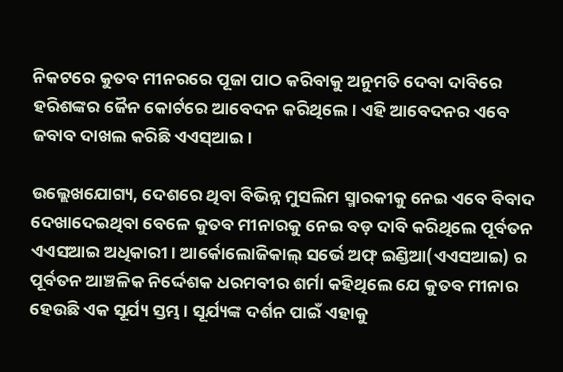ନିକଟରେ କୁତବ ମୀନରରେ ପୂଜା ପାଠ କରିବାକୁ ଅନୁମତି ଦେବା ଦାବିରେ ହରିଶଙ୍କର ଜୈନ କୋର୍ଟରେ ଆବେଦନ କରିଥିଲେ। ଏହି ଆବେଦନର ଏବେ ଜବାବ ଦାଖଲ କରିଛି ଏଏସ୍‌ଆଇ।

ଉଲ୍ଲେଖଯୋଗ୍ୟ, ଦେଶରେ ଥିବା ବିଭିନ୍ନ ମୁସଲିମ ସ୍ମାରକୀକୁ ନେଇ ଏବେ ବିବାଦ ଦେଖାଦେଇଥିବା ବେଳେ କୁତବ ମୀନାରକୁ ନେଇ ବଡ଼ ଦାବି କରିଥିଲେ ପୂର୍ବତନ ଏଏସଆଇ ଅଧିକାରୀ। ଆର୍କୋଲୋଜିକାଲ୍ ସର୍ଭେ ଅଫ୍ ଇଣ୍ଡିଆ(ଏଏସଆଇ) ର ପୂର୍ବତନ ଆଞ୍ଚଳିକ ନିର୍ଦ୍ଦେଶକ ଧରମବୀର ଶର୍ମା କହିଥିଲେ ଯେ କୁତବ ମୀନାର ହେଉଛି ଏକ ସୂର୍ଯ୍ୟ ସ୍ତମ୍ଭ । ସୂର୍ଯ୍ୟଙ୍କ ଦର୍ଶନ ପାଇଁ ଏହାକୁ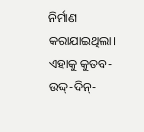ନିର୍ମାଣ କରାଯାଇଥିଲା। ଏହାକୁ କୁତବ-ଉଦ୍ଦ୍-ଦିନ୍-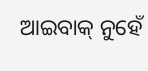ଆଇବାକ୍ ନୁହେଁ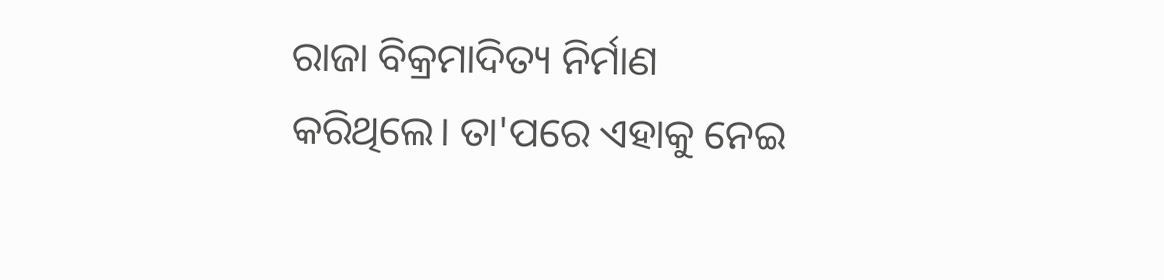ରାଜା ବିକ୍ରମାଦିତ୍ୟ ନିର୍ମାଣ କରିଥିଲେ। ତା'ପରେ ଏହାକୁ ନେଇ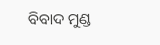ବିବାଦ ମୁଣ୍ଡ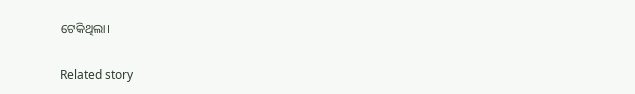ଟେକିଥିଲା।

Related story